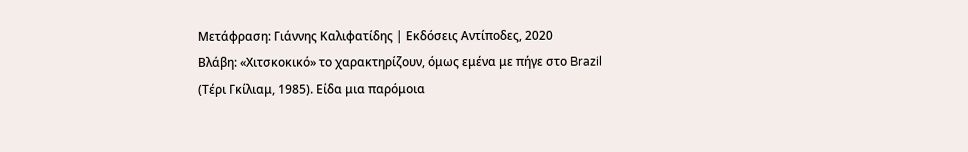Mετάφραση: Γιάννης Καλιφατίδης | Εκδόσεις Αντίποδες, 2020
Βλάβη: «Χιτσκοκικό» το χαρακτηρίζουν, όμως εμένα με πήγε στο Brazil (Τέρι Γκίλιαμ, 1985). Είδα μια παρόμοια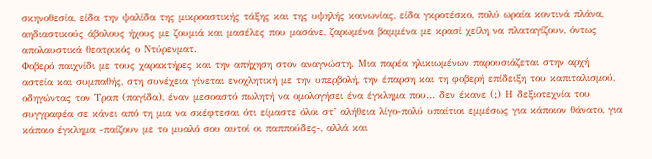σκηνοθεσία, είδα την ψαλίδα της μικροαστικής τάξης και της υψηλής κοινωνίας, είδα γκροτέσκο, πολύ ωραία κοντινά πλάνα, αηδιαστικούς άβολους ήχους με ζουμιά και μασέλες που μασάνε, ζαρωμένα βαμμένα με κρασί χείλη να πλαταγίζουν, όντως απολαυστικά θεατρικός ο Ντύρενματ.
Φοβερό παιχνίδι με τους χαρακτήρες και την απήχηση στον αναγνώστη. Μια παρέα ηλικιωμένων παρουσιάζεται στην αρχή αστεία και συμπαθής, στη συνέχεια γίνεται ενοχλητική με την υπερβολή, την έπαρση και τη φοβερή επίδειξη του καπιταλισμού, οδηγώντας τον Τραπ (παγίδα), έναν μεσοαστό πωλητή να ομολογήσει ένα έγκλημα που… δεν έκανε (;) Η δεξιοτεχνία του συγγραφέα σε κάνει από τη μια να σκέφτεσαι ότι είμαστε όλοι στ’ αλήθεια λίγο-πολύ υπαίτιοι εμμέσως για κάποιον θάνατο, για κάποιο έγκλημα -παίζουν με το μυαλό σου αυτοί οι παππούδες-, αλλά και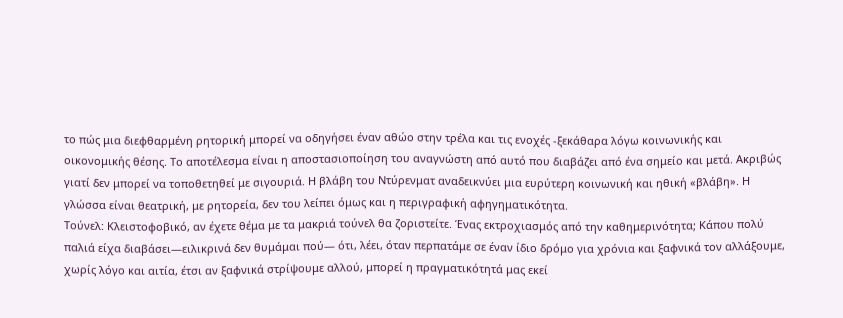το πώς μια διεφθαρμένη ρητορική μπορεί να οδηγήσει έναν αθώο στην τρέλα και τις ενοχές -ξεκάθαρα λόγω κοινωνικής και οικονομικής θέσης. Το αποτέλεσμα είναι η αποστασιοποίηση του αναγνώστη από αυτό που διαβάζει από ένα σημείο και μετά. Ακριβώς γιατί δεν μπορεί να τοποθετηθεί με σιγουριά. Η βλάβη του Ντύρενματ αναδεικνύει μια ευρύτερη κοινωνική και ηθική «βλάβη». Η γλώσσα είναι θεατρική, με ρητορεία, δεν του λείπει όμως και η περιγραφική αφηγηματικότητα.
Τούνελ: Κλειστοφοβικό, αν έχετε θέμα με τα μακριά τούνελ θα ζοριστείτε. Ένας εκτροχιασμός από την καθημερινότητα; Κάπου πολύ παλιά είχα διαβάσει—ειλικρινά δεν θυμάμαι πού— ότι, λέει, όταν περπατάμε σε έναν ίδιο δρόμο για χρόνια και ξαφνικά τον αλλάξουμε, χωρίς λόγο και αιτία, έτσι αν ξαφνικά στρίψουμε αλλού, μπορεί η πραγματικότητά μας εκεί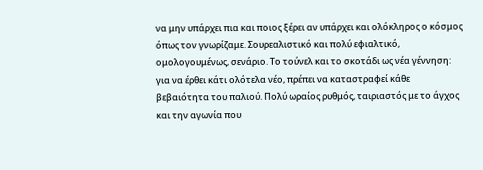να μην υπάρχει πια και ποιος ξέρει αν υπάρχει και ολόκληρος ο κόσμος όπως τον γνωρίζαμε. Σουρεαλιστικό και πολύ εφιαλτικό, ομολογουμένως, σενάριο. Το τούνελ και το σκοτάδι ως νέα γέννηση: για να έρθει κάτι ολότελα νέο, πρέπει να καταστραφεί κάθε βεβαιότητα του παλιού. Πολύ ωραίος ρυθμός, ταιριαστός με το άγχος και την αγωνία που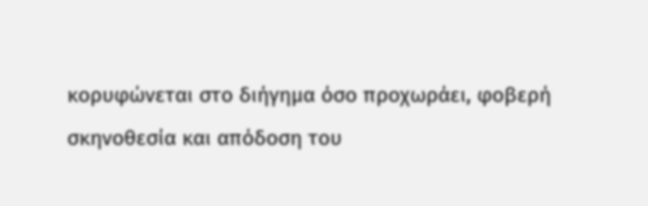κορυφώνεται στο διήγημα όσο προχωράει, φοβερή σκηνοθεσία και απόδοση του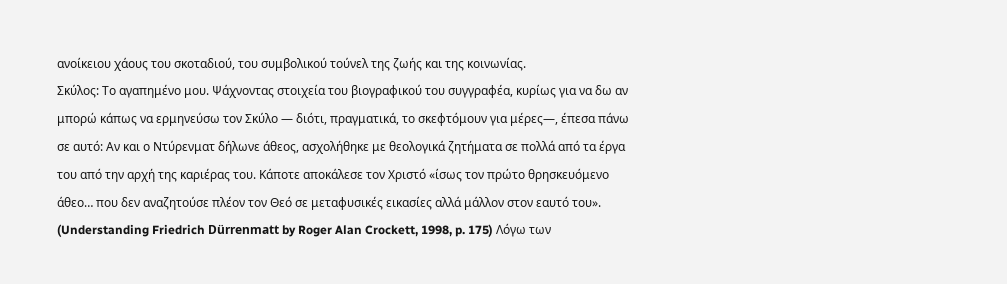ανοίκειου χάους του σκοταδιού, του συμβολικού τούνελ της ζωής και της κοινωνίας.
Σκύλος: Το αγαπημένο μου. Ψάχνοντας στοιχεία του βιογραφικού του συγγραφέα, κυρίως για να δω αν μπορώ κάπως να ερμηνεύσω τον Σκύλο — διότι, πραγματικά, το σκεφτόμουν για μέρες—, έπεσα πάνω σε αυτό: Αν και ο Ντύρενματ δήλωνε άθεος, ασχολήθηκε με θεολογικά ζητήματα σε πολλά από τα έργα του από την αρχή της καριέρας του. Κάποτε αποκάλεσε τον Χριστό «ίσως τον πρώτο θρησκευόμενο άθεο… που δεν αναζητούσε πλέον τον Θεό σε μεταφυσικές εικασίες αλλά μάλλον στον εαυτό του». (Understanding Friedrich Dürrenmatt by Roger Alan Crockett, 1998, p. 175) Λόγω των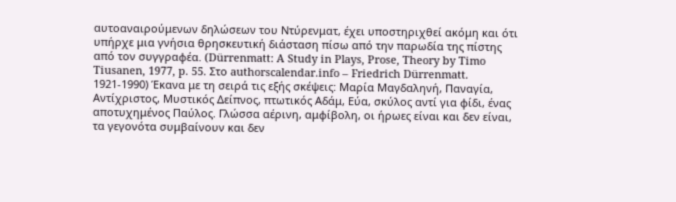αυτοαναιρούμενων δηλώσεων του Ντύρενματ, έχει υποστηριχθεί ακόμη και ότι υπήρχε μια γνήσια θρησκευτική διάσταση πίσω από την παρωδία της πίστης από τον συγγραφέα. (Dürrenmatt: A Study in Plays, Prose, Theory by Timo Tiusanen, 1977, p. 55. Στο authorscalendar.info – Friedrich Dürrenmatt. 1921-1990) Έκανα με τη σειρά τις εξής σκέψεις: Μαρία Μαγδαληνή, Παναγία, Αντίχριστος, Μυστικός Δείπνος, πτωτικός Αδάμ, Εύα, σκύλος αντί για φίδι, ένας αποτυχημένος Παύλος. Γλώσσα αέρινη, αμφίβολη, οι ήρωες είναι και δεν είναι, τα γεγονότα συμβαίνουν και δεν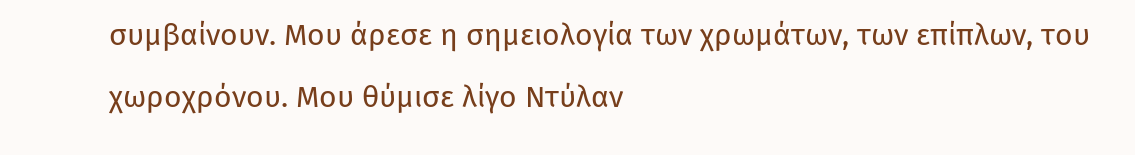συμβαίνουν. Μου άρεσε η σημειολογία των χρωμάτων, των επίπλων, του χωροχρόνου. Μου θύμισε λίγο Ντύλαν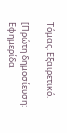Τόμας. Εξαιρετικό.

[Πρώτη δημοσίευση: Εφημερίδα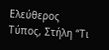Ελεύθερος Τύπος, Στήλη “Τι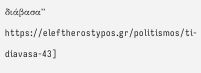διάβασα” https://eleftherostypos.gr/politismos/ti-diavasa-43]